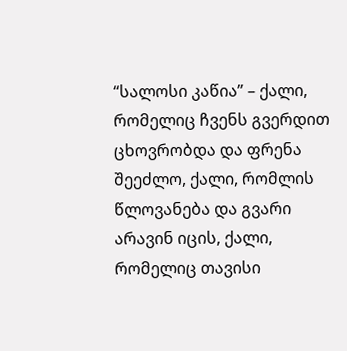“სალოსი კაწია” – ქალი, რომელიც ჩვენს გვერდით ცხოვრობდა და ფრენა შეეძლო, ქალი, რომლის წლოვანება და გვარი არავინ იცის, ქალი, რომელიც თავისი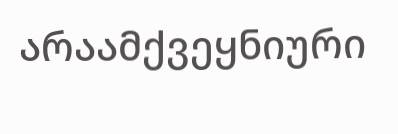არაამქვეყნიური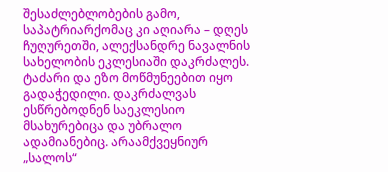შესაძლებლობების გამო, საპატრიარქომაც კი აღიარა – დღეს ჩუღურეთში, ალექსანდრე ნავალნის სახელობის ეკლესიაში დაკრძალეს. ტაძარი და ეზო მოწმუნეებით იყო გადაჭედილი. დაკრძალვას ესწრებოდნენ საეკლესიო მსახურებიცა და უბრალო ადამიანებიც. არაამქვეყნიურ „სალოს“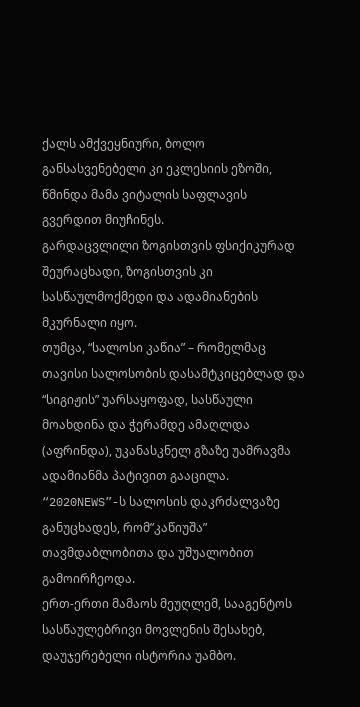ქალს ამქვეყნიური, ბოლო განსასვენებელი კი ეკლესიის ეზოში, წმინდა მამა ვიტალის საფლავის გვერდით მიუჩინეს.
გარდაცვლილი ზოგისთვის ფსიქიკურად შეურაცხადი, ზოგისთვის კი სასწაულმოქმედი და ადამიანების მკურნალი იყო.
თუმცა, “სალოსი კაწია” – რომელმაც თავისი სალოსობის დასამტკიცებლად და “სიგიჟის” უარსაყოფად, სასწაული მოახდინა და ჭერამდე ამაღლდა (აფრინდა), უკანასკნელ გზაზე უამრავმა ადამიანმა პატივით გააცილა.
“2020NEWS”-ს სალოსის დაკრძალვაზე განუცხადეს, რომ”კაწიუშა” თავმდაბლობითა და უშუალობით გამოირჩეოდა.
ერთ-ერთი მამაოს მეუღლემ, სააგენტოს სასწაულებრივი მოვლენის შესახებ, დაუჯერებელი ისტორია უამბო.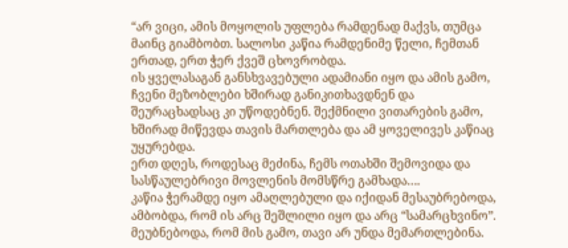“არ ვიცი, ამის მოყოლის უფლება რამდენად მაქვს, თუმცა მაინც გიამბობთ. სალოსი კაწია რამდენიმე წელი, ჩემთან ერთად, ერთ ჭერ ქვეშ ცხოვრობდა.
ის ყველასაგან განსხვავებული ადამიანი იყო და ამის გამო, ჩვენი მეზობლები ხშირად განიკითხავდნენ და შეურაცხადსაც კი უწოდებნენ. შექმნილი ვითარების გამო, ხშირად მიწევდა თავის მართლება და ამ ყოველივეს კაწიაც უყურებდა.
ერთ დღეს, როდესაც მეძინა, ჩემს ოთახში შემოვიდა და სასწაულებრივი მოვლენის მომსწრე გამხადა….
კაწია ჭერამდე იყო ამაღლებული და იქიდან მესაუბრებოდა, ამბობდა, რომ ის არც შეშლილი იყო და არც “სამარცხვინო”. მეუბნებოდა, რომ მის გამო, თავი არ უნდა მემართლებინა.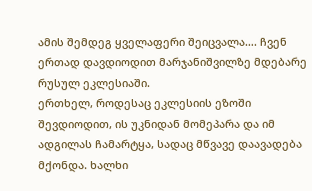ამის შემდეგ ყველაფერი შეიცვალა…. ჩვენ ერთად დავდიოდით მარჯანიშვილზე მდებარე რუსულ ეკლესიაში.
ერთხელ, როდესაც ეკლესიის ეზოში შევდიოდით, ის უკნიდან მომეპარა და იმ ადგილას ჩამარტყა, სადაც მწვავე დაავადება მქონდა. ხალხი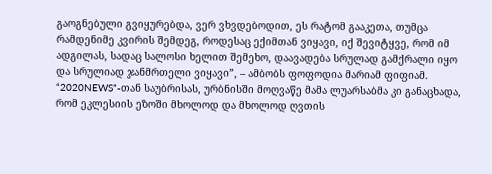გაოგნებული გვიყურებდა, ვერ ვხვდებოდით, ეს რატომ გააკეთა, თუმცა რამდენიმე კვირის შემდეგ, როდესაც ექიმთან ვიყავი, იქ შევიტყვე, რომ იმ ადგილას, სადაც სალოსი ხელით შემეხო, დაავადება სრულად გამქრალი იყო და სრულიად ჯანმრთელი ვიყავი”, – ამბობს ფოფოდია მარიამ ფიფიამ.
“2020NEWS”-თან საუბრისას, ურბნისში მოღვაწე მამა ლუარსაბმა კი განაცხადა, რომ ეკლესიის ეზოში მხოლოდ და მხოლოდ ღვთის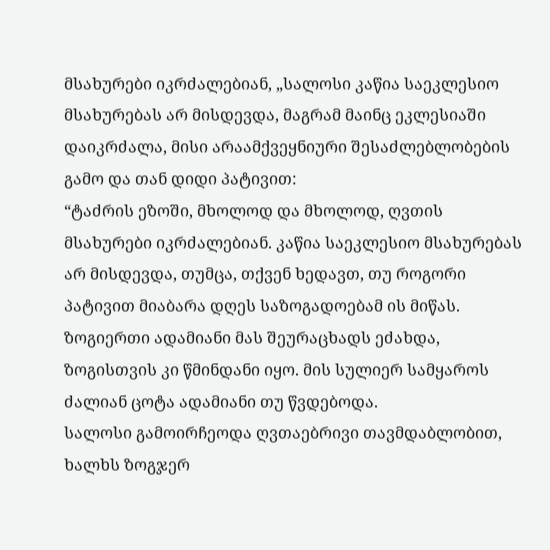მსახურები იკრძალებიან, „სალოსი კაწია საეკლესიო მსახურებას არ მისდევდა, მაგრამ მაინც ეკლესიაში დაიკრძალა, მისი არაამქვეყნიური შესაძლებლობების გამო და თან დიდი პატივით:
“ტაძრის ეზოში, მხოლოდ და მხოლოდ, ღვთის მსახურები იკრძალებიან. კაწია საეკლესიო მსახურებას არ მისდევდა, თუმცა, თქვენ ხედავთ, თუ როგორი პატივით მიაბარა დღეს საზოგადოებამ ის მიწას.
ზოგიერთი ადამიანი მას შეურაცხადს ეძახდა, ზოგისთვის კი წმინდანი იყო. მის სულიერ სამყაროს ძალიან ცოტა ადამიანი თუ წვდებოდა.
სალოსი გამოირჩეოდა ღვთაებრივი თავმდაბლობით, ხალხს ზოგჯერ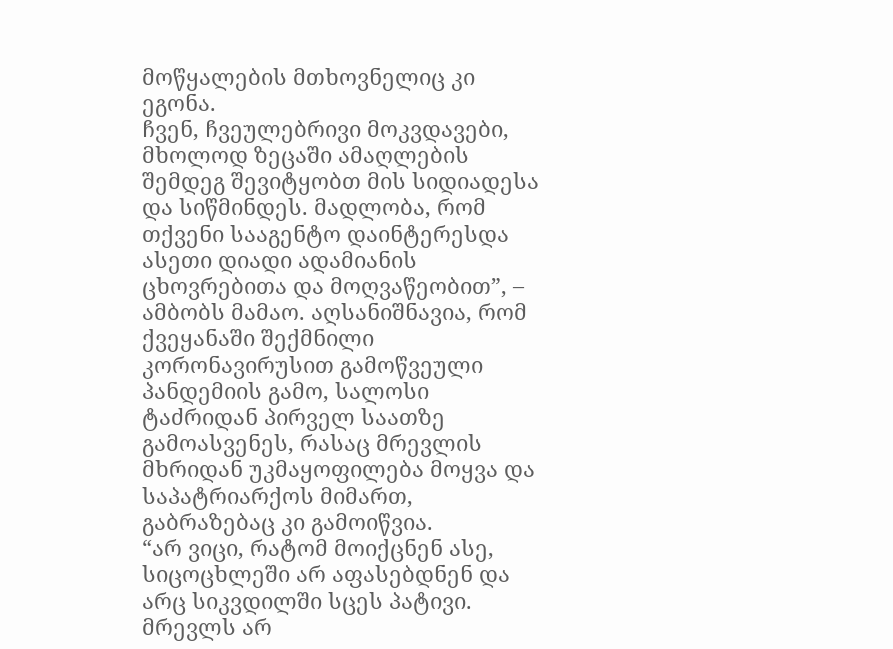მოწყალების მთხოვნელიც კი ეგონა.
ჩვენ, ჩვეულებრივი მოკვდავები, მხოლოდ ზეცაში ამაღლების შემდეგ შევიტყობთ მის სიდიადესა და სიწმინდეს. მადლობა, რომ თქვენი სააგენტო დაინტერესდა ასეთი დიადი ადამიანის ცხოვრებითა და მოღვაწეობით”, – ამბობს მამაო. აღსანიშნავია, რომ ქვეყანაში შექმნილი კორონავირუსით გამოწვეული პანდემიის გამო, სალოსი ტაძრიდან პირველ საათზე გამოასვენეს, რასაც მრევლის მხრიდან უკმაყოფილება მოყვა და საპატრიარქოს მიმართ, გაბრაზებაც კი გამოიწვია.
“არ ვიცი, რატომ მოიქცნენ ასე, სიცოცხლეში არ აფასებდნენ და არც სიკვდილში სცეს პატივი. მრევლს არ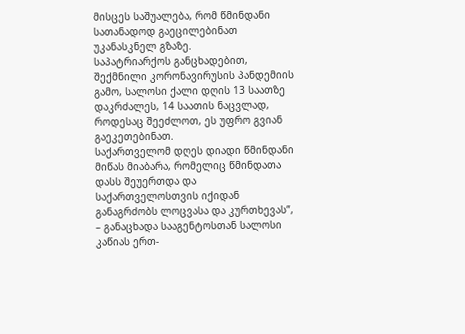მისცეს საშუალება, რომ წმინდანი სათანადოდ გაეცილებინათ უკანასკნელ გზაზე.
საპატრიარქოს განცხადებით, შექმნილი კორონავირუსის პანდემიის გამო, სალოსი ქალი დღის 13 საათზე დაკრძალეს, 14 საათის ნაცვლად, როდესაც შეეძლოთ, ეს უფრო გვიან გაეკეთებინათ.
საქართველომ დღეს დიადი წმინდანი მიწას მიაბარა, რომელიც წმინდათა დასს შეუერთდა და საქართველოსთვის იქიდან განაგრძობს ლოცვასა და კურთხევას”, – განაცხადა სააგენტოსთან სალოსი კაწიას ერთ-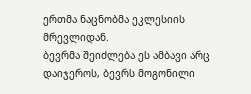ერთმა ნაცნობმა ეკლესიის მრევლიდან.
ბევრმა შეიძლება ეს ამბავი არც დაიჯეროს, ბევრს მოგონილი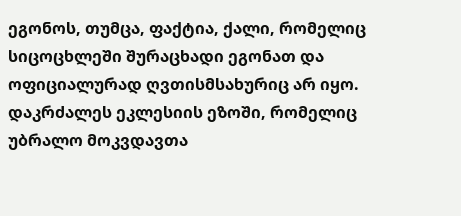ეგონოს, თუმცა, ფაქტია, ქალი, რომელიც სიცოცხლეში შურაცხადი ეგონათ და ოფიციალურად ღვთისმსახურიც არ იყო. დაკრძალეს ეკლესიის ეზოში, რომელიც უბრალო მოკვდავთა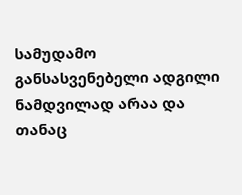სამუდამო განსასვენებელი ადგილი ნამდვილად არაა და თანაც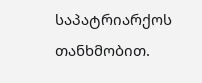საპატრიარქოს თანხმობით.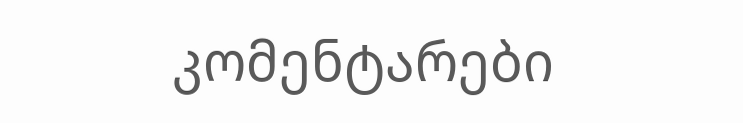კომენტარები